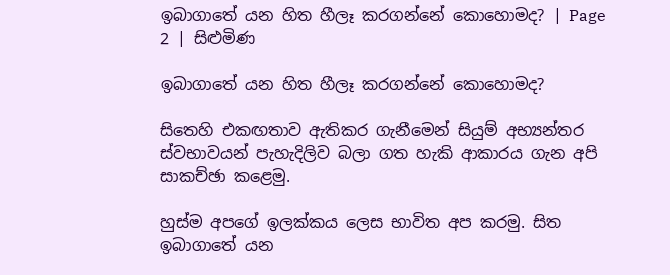ඉබාගාතේ යන හිත හීලෑ කරගන්නේ කොහොමද? | Page 2 | සිළුමිණ

ඉබාගාතේ යන හිත හීලෑ කරගන්නේ කොහොමද?

සිතෙහි එකඟතාව ඇතිකර ගැනීමෙන් සියුම් අභ්‍යන්තර ස්වභාවයන් පැහැදිලිව බලා ගත හැකි ආකාරය ගැන අපි සාකච්ඡා කළෙමු.

හුස්ම අපගේ ඉලක්කය ලෙස භාවිත අප කරමු. සිත ඉබාගාතේ යන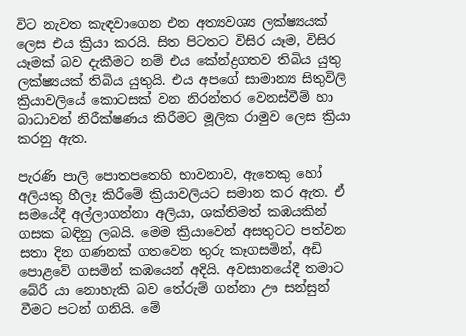විට නැවත කැඳවාගෙන එන අත්‍යවශ්‍ය ලක්ෂ්‍යයක් ලෙස එය ක්‍රියා කරයි. සිත පිටතට විසිර යෑම, විසිර යෑමක් බව දැකීමට නම් එය කේන්ද්‍රගතව තිබිය යුතු ලක්ෂ්‍යයක් තිබිය යුතුයි. එය අපගේ සාමාන්‍ය සිතුවිලි ක්‍රියාවලියේ කොටසක් වන නිරන්තර වෙනස්වීම් හා බාධාවන් නිරීක්ෂණය කිරීමට මූලික රාමුව ලෙස ක්‍රියා කරනු ඇත.

පැරණි පාලි පොතපතෙහි භාවනාව, ඇතෙකු හෝ අලියකු හීලෑ කිරීමේ ක්‍රියාවලියට සමාන කර ඇත. ඒ සමයේදී අල්ලාගන්නා අලියා, ශක්තිමත් කඹයකින් ගසක බඳිනු ලබයි. මෙම ක්‍රියාවෙන් අසතුටට පත්වන සතා දින ගණනක් ගතවෙන තුරු කෑගසමින්, අඩි පොළවේ ගසමින් කඹයෙන් අදියි. අවසානයේදී තමාට බේරී යා නොහැකි බව තේරුම් ගන්නා ඌ සන්සුන් වීමට පටන් ගනියි. මේ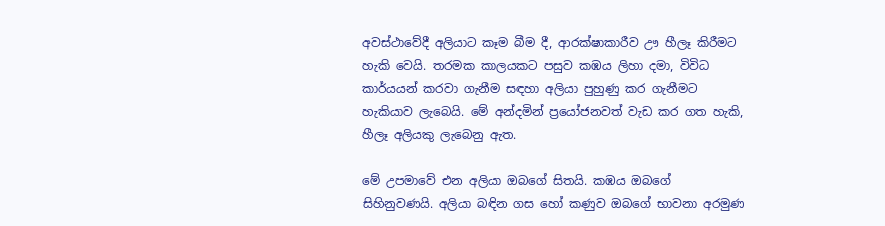අවස්ථාවේදී අලියාට කෑම බීම දී, ආරක්ෂාකාරීව ඌ හීලෑ කිරීමට හැකි වෙයි. තරමක කාලයකට පසුව කඹය ලිහා දමා, විවිධ කාර්යයන් කරවා ගැනීම සඳහා අලියා පුහුණු කර ගැනීමට හැකියාව ලැබෙයි. මේ අන්දමින් ප්‍රයෝජනවත් වැඩ කර ගත හැකි, හීලෑ අලියකු ලැබෙනු ඇත.

මේ උපමාවේ එන අලියා ඔබගේ සිතයි. කඹය ඔබගේ සිහිනුවණයි. අලියා බඳින ගස හෝ කණුව ඔබගේ භාවනා අරමුණ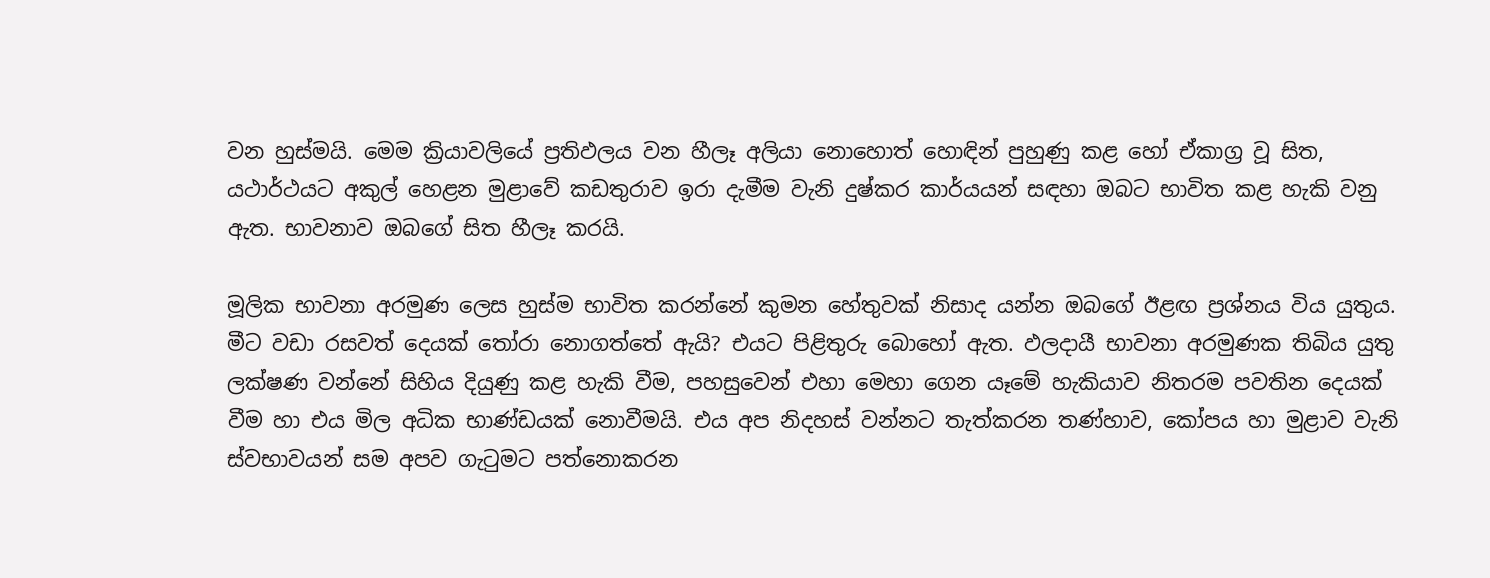වන හුස්මයි. මෙම ක්‍රියාවලියේ ප්‍රතිඵලය වන හීලෑ අලියා නොහොත් හොඳින් පුහුණු කළ හෝ ඒකාග්‍ර වූ සිත, යථාර්ථයට අකුල් හෙළන මුළාවේ කඩතුරාව ඉරා දැමීම වැනි දුෂ්කර කාර්යයන් සඳහා ඔබට භාවිත කළ හැකි වනු ඇත. භාවනාව ඔබගේ සිත හීලෑ කරයි.

මූලික භාවනා අරමුණ ලෙස හුස්ම භාවිත කරන්නේ කුමන හේතුවක් නිසාද යන්න ඔබගේ ඊළඟ ප්‍රශ්නය විය යුතුය. මීට වඩා රසවත් දෙයක් තෝරා නොගත්තේ ඇයි? එයට පිළිතුරු බොහෝ ඇත. ඵලදායී භාවනා අරමුණක තිබිය යුතු ලක්ෂණ වන්නේ සිහිය දියුණු කළ හැකි වීම, පහසුවෙන් එහා මෙහා ගෙන යෑමේ හැකියාව නිතරම පවතින දෙයක් වීම හා එය මිල අධික භාණ්ඩයක් නොවීමයි. එය අප නිදහස් වන්නට තැත්කරන තණ්හාව, කෝපය හා මුළාව වැනි ස්වභාවයන් සම අපව ගැටුමට පත්නොකරන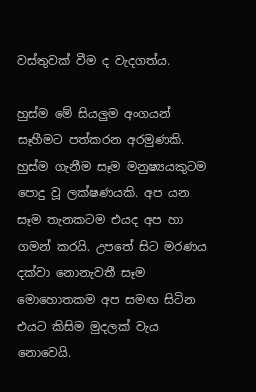වස්තුවක් වීම ද වැදගත්ය.

හුස්ම මේ සියලුම අංගයන් සෑහීමට පත්කරන අරමුණකි. හුස්ම ගැනීම සෑම මනුෂ්‍යයකුටම පොදු වූ ලක්ෂණයකි. අප යන සෑම තැනකටම එයද අප හා ගමන් කරයි. උපතේ සිට මරණය දක්වා නොනැවතී සෑම මොහොතකම අප සමඟ සිටින එයට කිසිම මුදලක් වැය නොවෙයි.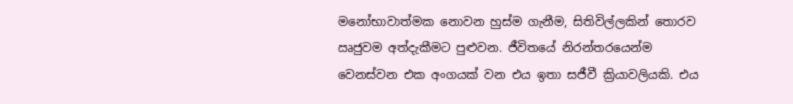මනෝභාවාත්මක නොවන හුස්ම ගැනීම, සිතිවිල්ලකින් තොරව ඍජුවම අත්දැකීමට පුළුවන. ජීවිතයේ නිරන්තරයෙන්ම වෙනස්වන එක අංගයක් වන එය ඉතා සජීවී ක්‍රියාවලියකි. එය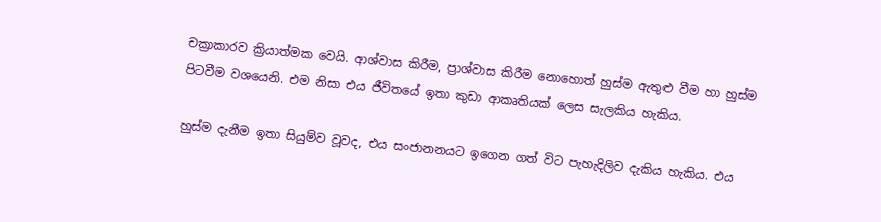චක්‍රාකාරව ක්‍රියාත්මක වෙයි. ආශ්වාස කිරීම, ප්‍රාශ්වාස කිරීම නොහොත් හුස්ම ඇතුළු වීම හා හුස්ම පිටවීම වශයෙනි. එම නිසා එය ජීවිතයේ ඉතා කුඩා ආකෘතියක් ලෙස සැලකිය හැකිය.

හුස්ම දැනීම ඉතා සියුම්ව වූවද, එය සංජානනයට ඉගෙන ගත් විට පැහැදිලිව දැකිය හැකිය. එය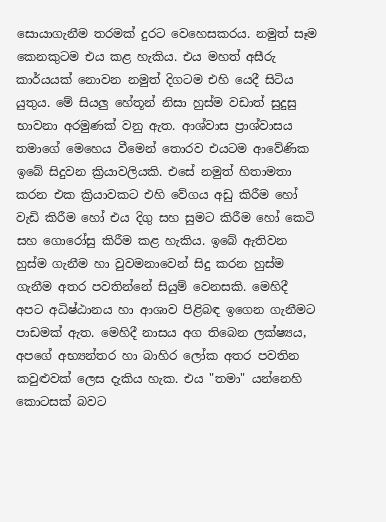සොයාගැනීම තරමක් දුරට වෙහෙසකරය. නමුත් සෑම කෙනකුටම එය කළ හැකිය. එය මහත් අසීරු කාර්යයක් නොවන නමුත් දිගටම එහි යෙදී සිටිය යුතුය. මේ සියලු හේතූන් නිසා හුස්ම වඩාත් සුදුසු භාවනා අරමුණක් වනු ඇත. ආශ්වාස ප්‍රාශ්වාසය තමාගේ මෙහෙය වීමෙන් තොරව එයටම ආවේණික ඉබේ සිදුවන ක්‍රියාවලියකි. එසේ නමුත් හිතාමතා කරන එක ක්‍රියාවකට එහි වේගය අඩු කිරීම හෝ වැඩි කිරීම හෝ එය දිගු සහ සුමට කිරීම හෝ කෙටි සහ ගොරෝසු කිරීම කළ හැකිය. ඉබේ ඇතිවන හුස්ම ගැනීම හා වුවමනාවෙන් සිදු කරන හුස්ම ගැනීම අතර පවතින්නේ සියුම් වෙනසකි. මෙහිදී අපට අධිෂ්ඨානය හා ආශාව පිළිබඳ ඉගෙන ගැනීමට පාඩමක් ඇත. මෙහිදී නාසය අග තිබෙන ලක්ෂ්‍යය, අපගේ අභ්‍යන්තර හා බාහිර ලෝක අතර පවතින කවුළුවක් ලෙස දැකිය හැක. එය "තමා" යන්නෙහි කොටසක් බවට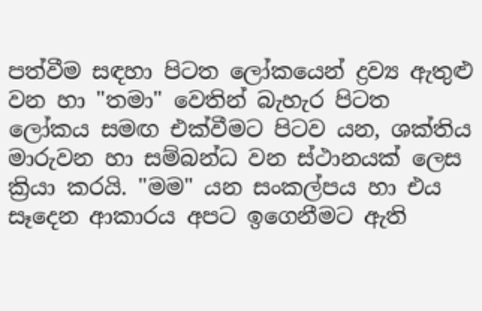පත්වීම සඳහා පිටත ලෝකයෙන් ද්‍රව්‍ය ඇතුළු වන හා "තමා" වෙතින් බැහැර පිටත ලෝකය සමඟ එක්වීමට පිටව යන, ශක්තිය මාරුවන හා සම්බන්ධ වන ස්ථානයක් ලෙස ක්‍රියා කරයි. "මම" යන සංකල්පය හා එය සෑදෙන ආකාරය අපට ඉගෙනීමට ඇති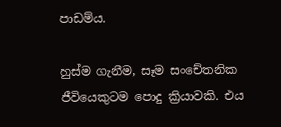පාඩම්ය.

හුස්ම ගැනීම, සෑම සංචේතනික ජීවියෙකුටම පොදු ක්‍රියාවකි. එය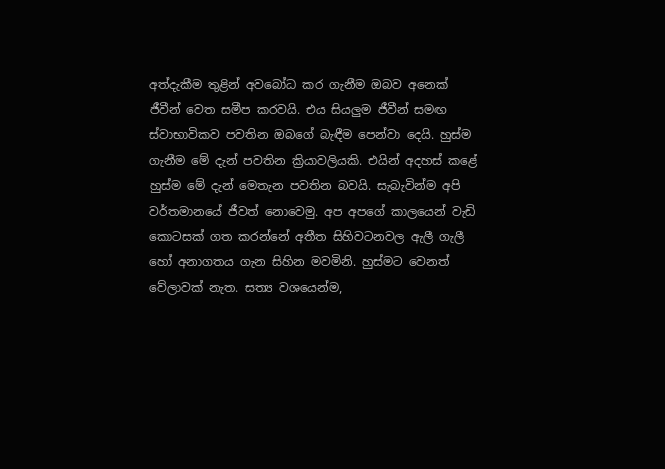අත්දැකීම තුළින් අවබෝධ කර ගැනීම ඔබව අනෙක් ජීවීන් වෙත සමීප කරවයි. එය සියලුම ජීවීන් සමඟ ස්වාභාවිකව පවතින ඔබගේ බැඳීම පෙන්වා දෙයි. හුස්ම ගැනීම මේ දැන් පවතින ක්‍රියාවලියකි. එයින් අදහස් කළේ හුස්ම මේ දැන් මෙතැන පවතින බවයි. සැබැවින්ම අපි වර්තමානයේ ජීවත් නොවෙමු. අප අපගේ කාලයෙන් වැඩි කොටසක් ගත කරන්නේ අතීත සිහිවටනවල ඇලී ගැලී හෝ අනාගතය ගැන සිහින මවමිනි. හුස්මට වෙනත් වේලාවක් නැත. සත්‍ය වශයෙන්ම,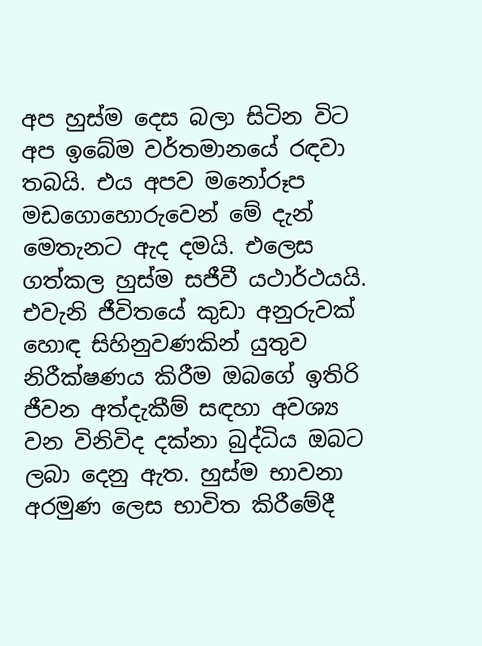අප හුස්ම දෙස බලා සිටින විට අප ඉබේම වර්තමානයේ රඳවා තබයි. එය අපව මනෝරූප මඩගොහොරුවෙන් මේ දැන් මෙතැනට ඇද දමයි. එලෙස ගත්කල හුස්ම සජීවී යථාර්ථයයි. එවැනි ජීවිතයේ කුඩා අනුරුවක් හොඳ සිහිනුවණකින් යුතුව නිරීක්ෂණය කිරීම ඔබගේ ඉතිරි ජීවන අත්දැකීම් සඳහා අවශ්‍ය වන විනිවිද දක්නා බුද්ධිය ඔබට ලබා දෙනු ඇත. හුස්ම භාවනා අරමුණ ලෙස භාවිත කිරීමේදී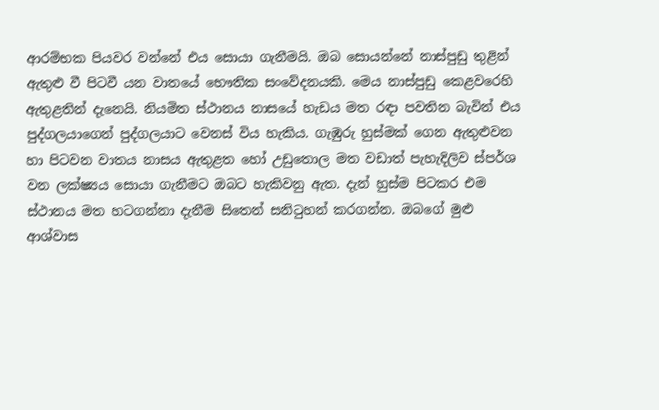ආරම්භක පියවර වන්නේ එය සොයා ගැනීමයි. ඔබ සොයන්නේ නාස්පුඩු තුළින් ඇතුළු වී පිටවී යන වාතයේ භෞතික සංවේදනයකි. මෙය නාස්පුඩු කෙළවරෙහි ඇතුළතින් දැනෙයි. නියමිත ස්ථානය නාසයේ හැඩය මත රඳා පවතින බැවින් එය පුද්ගලයාගෙන් පුද්ගලයාට වෙනස් විය හැකිය. ගැඹුරු හුස්මක් ගෙන ඇතුළුවන හා පිටවන වාතය නාසය ඇතුළත හෝ උඩුතොල මත වඩාත් පැහැදිලිව ස්පර්ශ වන ලක්ෂ්‍යය සොයා ගැනීමට ඔබට හැකිවනු ඇත. දැන් හුස්ම පිටකර එම ස්ථානය මත හටගන්නා දැනීම සිතෙන් සනිටුහන් කරගන්න. ඔබගේ මුළු ආශ්වාස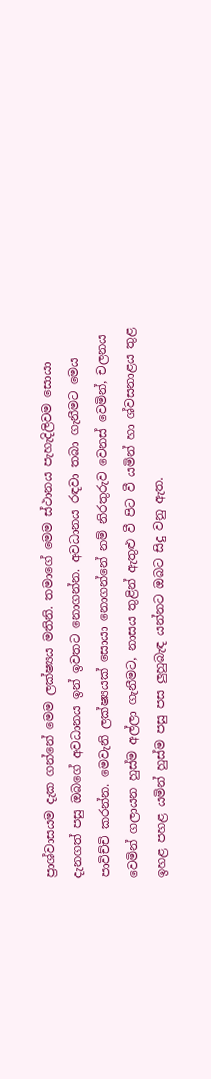ප්‍රාශ්වාසයම දැක ගන්නේ මෙම ලක්ෂ්‍යය මතිනි. තමාගේ මෙම ස්ථානය පැහැදිලිවම සොයා දැනගත් පසු ඔබගේ අවධානය ඉන් ඉවතට නොගන්න. අවධානය රඳවා තබා ගැනීමට මෙය පාවිච්චි කරන්න. මෙවැනි ලක්ෂ්‍යයක් සොයා නොගන්නේ නම් නිරතුරුව වෙනස් වෙමින්, චලනය වෙමින් ගලායන හුස්ම අල්ලා ගැනීමට, නාසය තුළින් ඇතුළු වී පිට වී යමින් හා ශ්වසනාළය තුළ ඉහළ පහළ යමින් හුස්ම පසු පස ලුහුබැඳ යන්නට ඔබට සිදු වනු ඇත.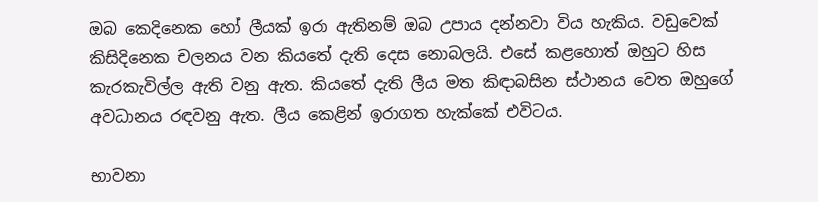ඔබ කෙදිනෙක හෝ ලීයක් ඉරා ඇතිනම් ඔබ උපාය දන්නවා විය හැකිය. වඩුවෙක් කිසිදිනෙක චලනය වන කියතේ දැති දෙස නොබලයි. එසේ කළහොත් ඔහුට හිස කැරකැවිල්ල ඇති වනු ඇත. කියතේ දැති ලීය මත කිඳාබසින ස්ථානය වෙත ඔහුගේ අවධානය රඳවනු ඇත. ලීය කෙළින් ඉරාගත හැක්කේ එවිටය.

භාවනා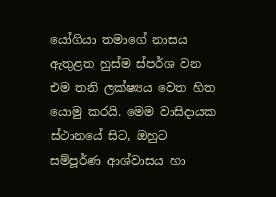යෝගියා තමාගේ නාසය ඇතුළත හුස්ම ස්පර්ශ වන එම තනි ලක්ෂ්‍යය වෙත හිත යොමු කරයි. මෙම වාසිදායක ස්ථානයේ සිට, ඔහුට සම්පූර්ණ ආශ්වාසය හා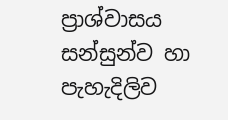ප්‍රාශ්වාසය සන්සුන්ව හා පැහැදිලිව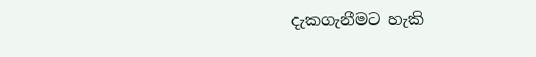දැකගැනීමට හැකි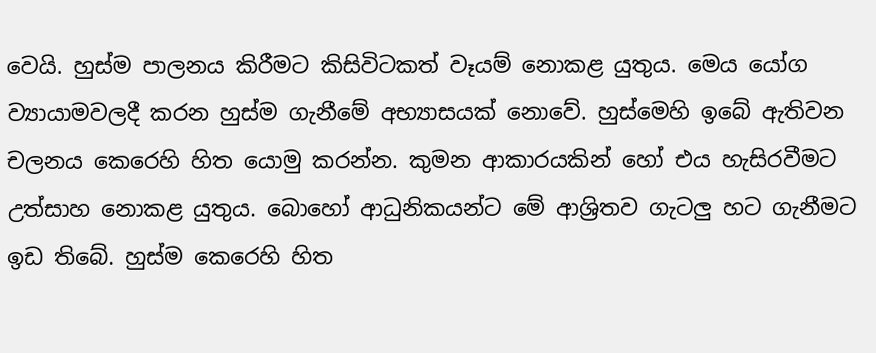වෙයි. හුස්ම පාලනය කිරීමට කිසිවිටකත් වෑයම් නොකළ යුතුය. මෙය යෝග ව්‍යායාමවලදී කරන හුස්ම ගැනීමේ අභ්‍යාසයක් නොවේ. හුස්මෙහි ඉබේ ඇතිවන චලනය කෙරෙහි හිත යොමු කරන්න. කුමන ආකාරයකින් හෝ එය හැසිරවීමට උත්සාහ නොකළ යුතුය. බොහෝ ආධුනිකයන්ට මේ ආශ්‍රිතව ගැටලු හට ගැනීමට ඉඩ තිබේ. හුස්ම කෙරෙහි හිත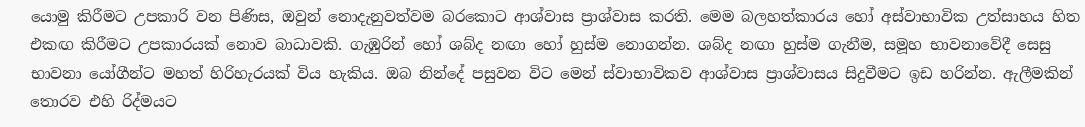යොමු කිරීමට උපකාරි වන පිණිස, ඔවුන් නොදැනුවත්වම බරකොට ආශ්වාස ප්‍රාශ්වාස කරති. මෙම බලහත්කාරය හෝ අස්වාභාවික උත්සාහය හිත එකඟ කිරීමට උපකාරයක් නොව බාධාවකි. ගැඹුරින් හෝ ශබ්ද නඟා හෝ හුස්ම නොගන්න. ශබ්ද නඟා හුස්ම ගැනීම, සමූහ භාවනාවේදී සෙසු භාවනා යෝගීන්ට මහත් හිරිහැරයක් විය හැකිය. ඔබ නින්දේ පසුවන විට මෙන් ස්වාභාවිකව ආශ්වාස ප්‍රාශ්වාසය සිදුවීමට ඉඩ හරින්න. ඇලීමකින් තොරව එහි රිද්මයට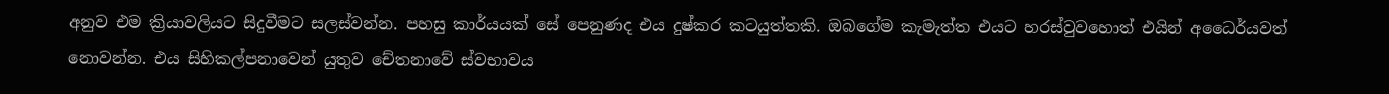අනුව එම ක්‍රියාවලියට සිදුවීමට සලස්වන්න. පහසු කාර්යයක් සේ පෙනුණද එය දුෂ්කර කටයුත්තකි. ඔබගේම කැමැත්ත එයට හරස්වුවහොත් එයින් අධෛර්යවත් නොවන්න. එය සිහිකල්පනාවෙන් යුතුව චේතනාවේ ස්වභාවය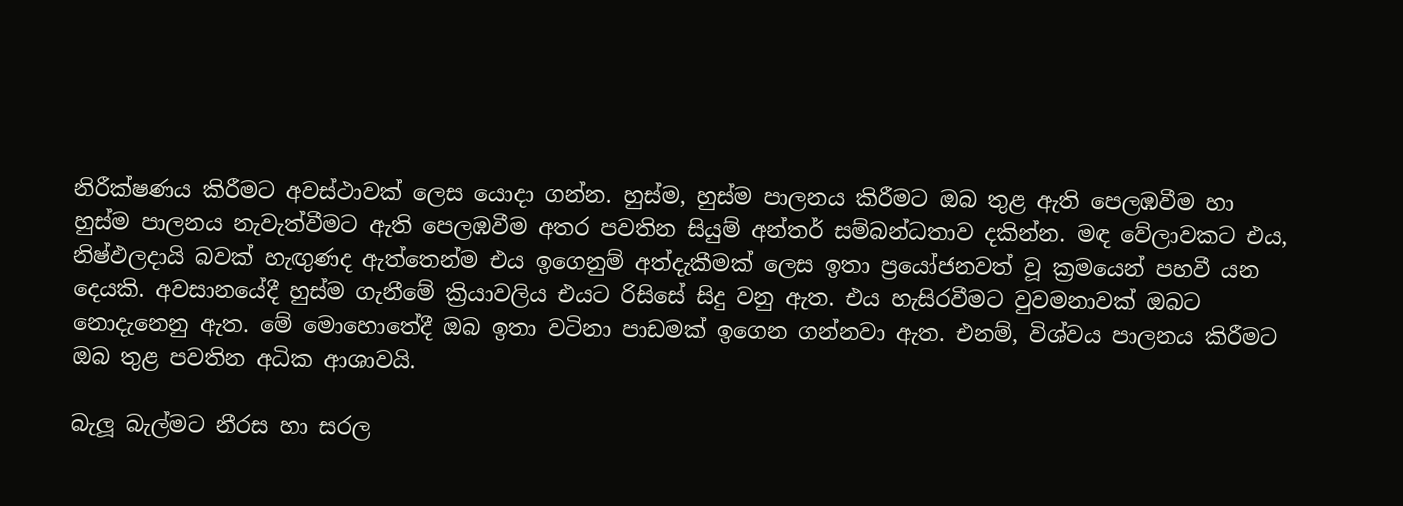නිරීක්ෂණය කිරීමට අවස්ථාවක් ලෙස යොදා ගන්න. හුස්ම, හුස්ම පාලනය කිරීමට ඔබ තුළ ඇති පෙලඹවීම හා හුස්ම පාලනය නැවැත්වීමට ඇති පෙලඹවීම අතර පවතින සියුම් අන්තර් සම්බන්ධතාව දකින්න. මඳ වේලාවකට එය, නිෂ්ඵලදායි බවක් හැඟුණද ඇත්තෙන්ම එය ඉගෙනුම් අත්දැකීමක් ලෙස ඉතා ප්‍රයෝජනවත් වූ ක්‍රමයෙන් පහවී යන දෙයකි. අවසානයේදී හුස්ම ගැනීමේ ක්‍රියාවලිය එයට රිසිසේ සිදු වනු ඇත. එය හැසිරවීමට වුවමනාවක් ඔබට නොදැනෙනු ඇත. මේ මොහොතේදී ඔබ ඉතා වටිනා පාඩමක් ඉගෙන ගන්නවා ඇත. එනම්, විශ්වය පාලනය කිරීමට ඔබ තුළ පවතින අධික ආශාවයි.

බැලූ බැල්මට නීරස හා සරල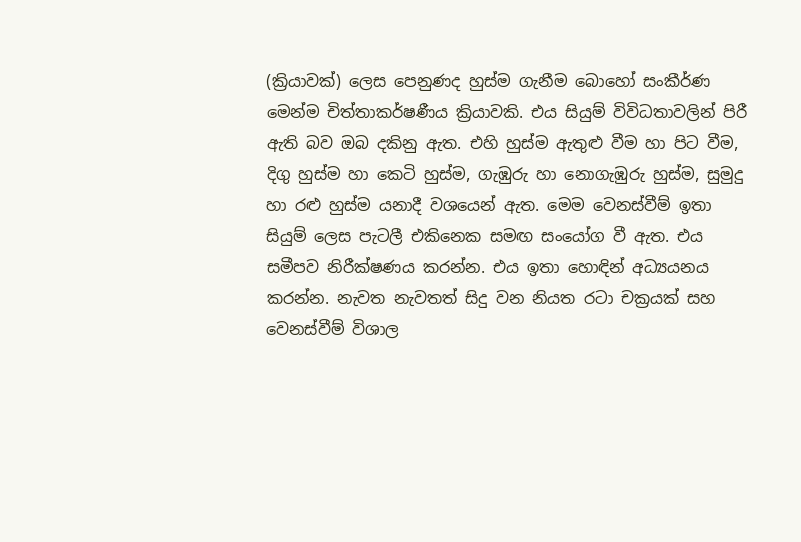(ක්‍රියාවක්) ලෙස පෙනුණද හුස්ම ගැනීම බොහෝ සංකීර්ණ මෙන්ම චිත්තාකර්ෂණීය ක්‍රියාවකි. එය සියුම් විවිධතාවලින් පිරී ඇති බව ඔබ දකිනු ඇත. එහි හුස්ම ඇතුළු වීම හා පිට වීම, දිගු හුස්ම හා කෙටි හුස්ම, ගැඹුරු හා නොගැඹුරු හුස්ම, සුමුදු හා රළු හුස්ම යනාදී වශයෙන් ඇත. මෙම වෙනස්වීම් ඉතා සියුම් ලෙස පැටලී එකිනෙක සමඟ සංයෝග වී ඇත. එය සමීපව නිරීක්ෂණය කරන්න. එය ඉතා හොඳින් අධ්‍යයනය කරන්න. නැවත නැවතත් සිදු වන නියත රටා චක්‍රයක් සහ වෙනස්වීම් විශාල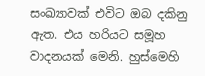සංඛ්‍යාවක් එවිට ඔබ දකිනු ඇත. එය හරියට සමූහ වාදනයක් මෙනි. හුස්මෙහි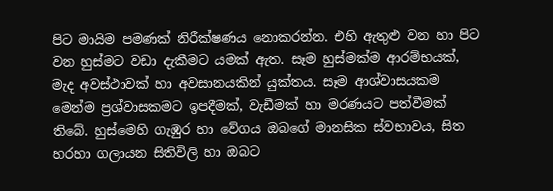පිට මායිම පමණක් නිරීක්ෂණය නොකරන්න. එහි ඇතුළු වන හා පිට වන හුස්මට වඩා දැකීමට යමක් ඇත. සෑම හුස්මක්ම ආරම්භයක්, මැද අවස්ථාවක් හා අවසානයකින් යුක්තය. සෑම ආශ්වාසයකම මෙන්ම ප්‍රශ්වාසකමට ඉපදීමක්, වැඩීමක් හා මරණයට පත්වීමක් තිබේ. හුස්මෙහි ගැඹුර හා වේගය ඔබගේ මානසික ස්වභාවය, සිත හරහා ගලායන සිතිවිලි හා ඔබට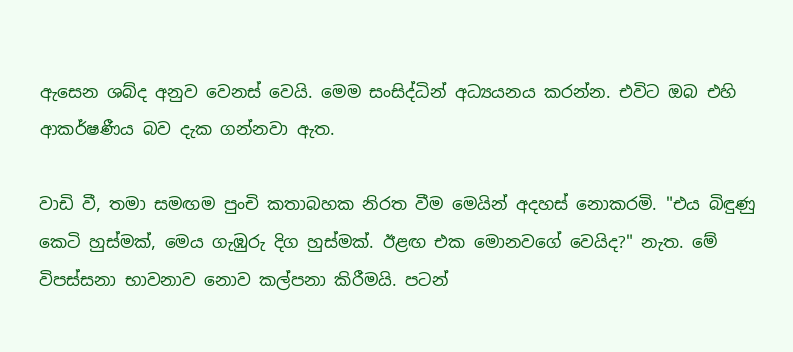ඇසෙන ශබ්ද අනුව වෙනස් වෙයි. මෙම සංසිද්ධින් අධ්‍යයනය කරන්න. එවිට ඔබ එහි ආකර්ෂණීය බව දැක ගන්නවා ඇත.

වාඩි වී, තමා සමඟම පුංචි කතාබහක නිරත වීම මෙයින් අදහස් නොකරමි. "එය බිඳුණු කෙටි හුස්මක්, මෙය ගැඹුරු දිග හුස්මක්. ඊළඟ එක මොනවගේ වෙයිද?" නැත. මේ විපස්සනා භාවනාව නොව කල්පනා කිරීමයි. පටන්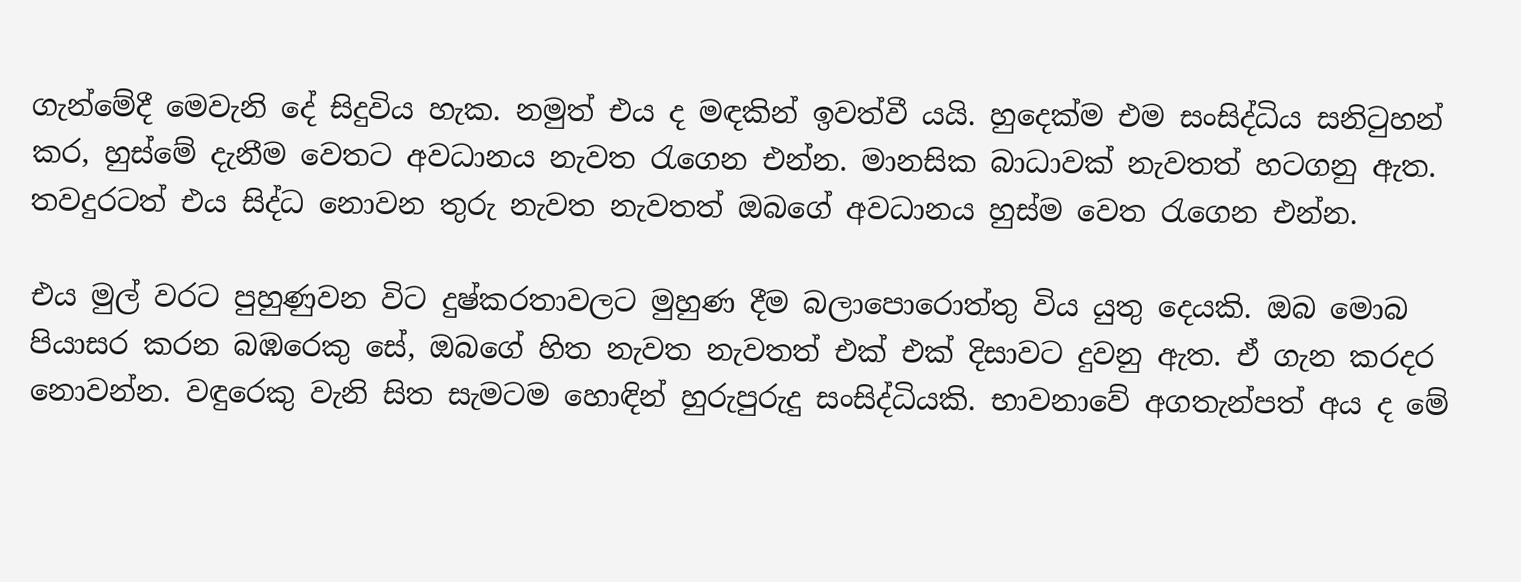ගැන්මේදී මෙවැනි දේ සිදුවිය හැක. නමුත් එය ද මඳකින් ඉවත්වී යයි. හුදෙක්ම එම සංසිද්ධිය සනිටුහන් කර, හුස්මේ දැනීම වෙතට අවධානය නැවත රැගෙන එන්න. මානසික බාධාවක් නැවතත් හටගනු ඇත. තවදුරටත් එය සිද්ධ නොවන තුරු නැවත නැවතත් ඔබගේ අවධානය හුස්ම වෙත රැගෙන එන්න.

එය මුල් වරට පුහුණුවන විට දුෂ්කරතාවලට මුහුණ දීම බලාපොරොත්තු විය යුතු දෙයකි. ඔබ මොබ පියාසර කරන බඹරෙකු සේ, ඔබගේ හිත නැවත නැවතත් එක් එක් දිසාවට දුවනු ඇත. ඒ ගැන කරදර නොවන්න. වඳුරෙකු වැනි සිත සැමටම හොඳින් හුරුපුරුදු සංසිද්ධියකි. භාවනාවේ අගතැන්පත් අය ද මේ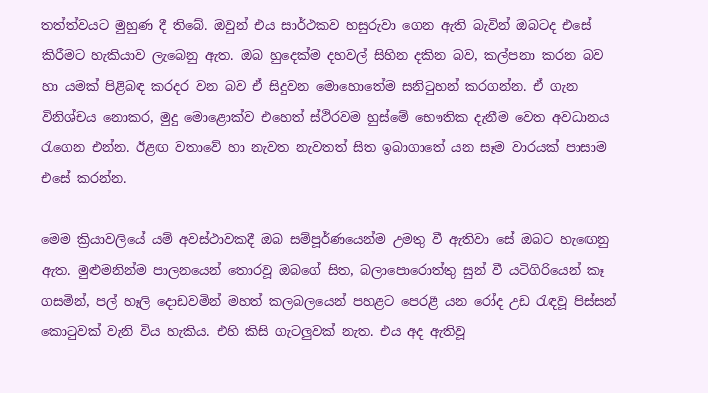තත්ත්වයට මුහුණ දී තිබේ. ඔවුන් එය සාර්ථකව හසුරුවා ගෙන ඇති බැවින් ඔබටද එසේ කිරීමට හැකියාව ලැබෙනු ඇත. ඔබ හුදෙක්ම දහවල් සිහින දකින බව, කල්පනා කරන බව හා යමක් පිළිබඳ කරදර වන බව ඒ සිදුවන මොහොතේම සනිටුහන් කරගන්න. ඒ ගැන විනිශ්චය නොකර, මුදු මොළොක්ව එහෙත් ස්ථිරවම හුස්මේ භෞතික දැනීම වෙත අවධානය රැගෙන එන්න. ඊළඟ වතාවේ හා නැවත නැවතත් සිත ඉබාගාතේ යන සෑම වාරයක් පාසාම එසේ කරන්න.

මෙම ක්‍රියාවලියේ යම් අවස්ථාවකදී ඔබ සම්පූර්ණයෙන්ම උමතු වී ඇතිවා සේ ඔබට හැඟෙනු ඇත. මුළුමනින්ම පාලනයෙන් තොරවූ ඔබගේ සිත, බලාපොරොත්තු සුන් වී යටිගිරියෙන් කෑ ගසමින්, පල් හෑලි දොඩවමින් මහත් කලබලයෙන් පහළට පෙරළී යන රෝද උඩ රැඳවූ පිස්සන් කොටුවක් වැනි විය හැකිය. එහි කිසි ගැටලුවක් නැත. එය අද ඇතිවූ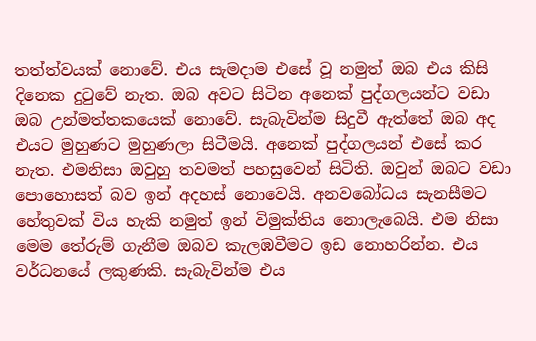තත්ත්වයක් නොවේ. එය සැමදාම එසේ වූ නමුත් ඔබ එය කිසි දිනෙක දුටුවේ නැත. ඔබ අවට සිටින අනෙක් පුද්ගලයන්ට වඩා ඔබ උන්මත්තකයෙක් නොවේ. සැබැවින්ම සිදුවී ඇත්තේ ඔබ අද එයට මුහුණට මුහුණලා සිටීමයි. අනෙක් පුද්ගලයන් එසේ කර නැත. එමනිසා ඔවුහු තවමත් පහසුවෙන් සිටිති. ඔවුන් ඔබට වඩා පොහොසත් බව ඉන් අදහස් නොවෙයි. අනවබෝධය සැනසීමට හේතුවක් විය හැකි නමුත් ඉන් විමුක්තිය නොලැබෙයි. එම නිසා මෙම තේරුම් ගැනීම ඔබව කැලඹවීමට ඉඩ නොහරින්න. එය වර්ධනයේ ලකුණකි. සැබැවින්ම එය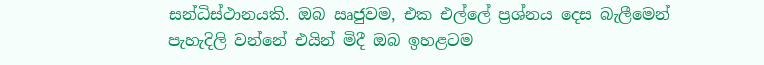සන්ධිස්ථානයකි. ඔබ ඍජුවම, එක එල්ලේ ප්‍රශ්නය දෙස බැලීමෙන් පැහැදිලි වන්නේ එයින් මිදී ඔබ ඉහළටම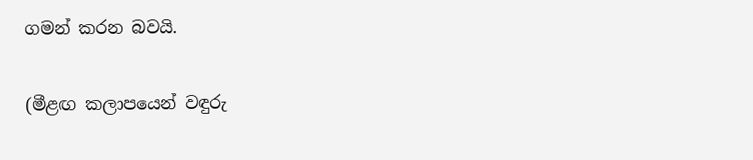ගමන් කරන බවයි.

(මීළඟ කලාපයෙන් වඳුරු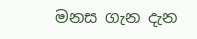මනස ගැන දැන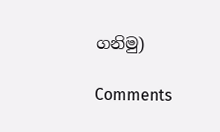ගනිමු)

Comments